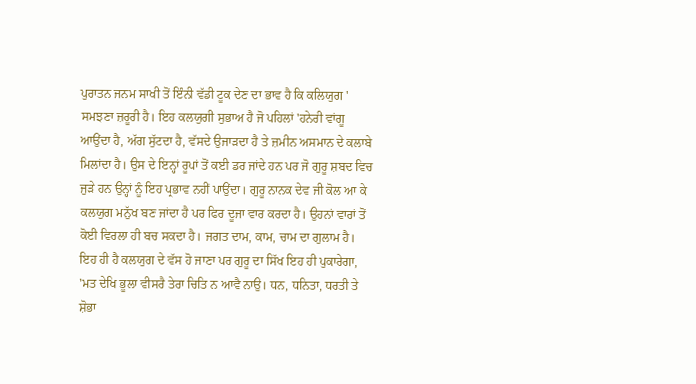ਪੁਰਾਤਨ ਜਨਮ ਸਾਖੀ ਤੋਂ ਇੰਨੀ ਵੱਡੀ ਟੂਕ ਦੇਣ ਦਾ ਭਾਵ ਹੈ ਕਿ ਕਲਿਯੁਗ ' ਸਮਝਣਾ ਜ਼ਰੂਰੀ ਹੈ। ਇਹ ਕਲਯੁਗੀ ਸੁਭਾਅ ਹੈ ਜੋ ਪਹਿਲਾਂ 'ਹਨੇਰੀ ਵਾਂਗੂ ਆਉਂਦਾ ਹੈ, ਅੱਗ ਸੁੱਟਦਾ ਹੈ, ਵੱਸਦੇ ਉਜਾੜਦਾ ਹੈ ਤੇ ਜ਼ਮੀਨ ਅਸਮਾਨ ਦੇ ਕਲਾਬੇ ਮਿਲਾਂਦਾ ਹੈ। ਉਸ ਦੇ ਇਨ੍ਹਾਂ ਰੂਪਾਂ ਤੋਂ ਕਈ ਡਰ ਜਾਂਦੇ ਹਨ ਪਰ ਜੋ ਗੁਰੂ ਸ਼ਬਦ ਵਿਚ ਜੁੜੇ ਹਨ ਉਨ੍ਹਾਂ ਨੂੰ ਇਹ ਪ੍ਰਭਾਵ ਨਹੀਂ ਪਾਉਂਦਾ। ਗੁਰੂ ਨਾਨਕ ਦੇਵ ਜੀ ਕੋਲ ਆ ਕੇ ਕਲਯੁਗ ਮਨੁੱਖ ਬਣ ਜਾਂਦਾ ਹੈ ਪਰ ਫਿਰ ਦੂਜਾ ਵਾਰ ਕਰਦਾ ਹੈ। ਉਹਨਾਂ ਵਾਰਾਂ ਤੋਂ ਕੋਈ ਵਿਰਲਾ ਹੀ ਬਚ ਸਕਦਾ ਹੈ। ਜਗਤ ਦਾਮ, ਕਾਮ, ਚਾਮ ਦਾ ਗੁਲਾਮ ਹੈ। ਇਹ ਹੀ ਹੈ ਕਲਯੁਗ ਦੇ ਵੱਸ ਹੋ ਜਾਣਾ ਪਰ ਗੁਰੂ ਦਾ ਸਿੱਖ ਇਹ ਹੀ ਪੁਕਾਰੇਗਾ, 'ਮਤ ਦੇਖਿ ਭੂਲਾ ਵੀਸਰੈ ਤੇਰਾ ਚਿਤਿ ਨ ਆਵੈ ਨਾਉ। ਧਨ, ਧਨਿਤਾ, ਧਰਤੀ ਤੇ ਸ਼ੋਭਾ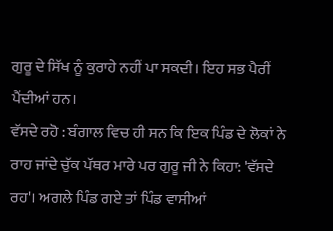ਗੁਰੂ ਦੇ ਸਿੱਖ ਨੂੰ ਕੁਰਾਹੇ ਨਹੀਂ ਪਾ ਸਕਦੀ। ਇਹ ਸਭ ਪੈਰੀਂ ਪੈਂਦੀਆਂ ਹਨ।
ਵੱਸਦੇ ਰਹੋ : ਬੰਗਾਲ ਵਿਚ ਹੀ ਸਨ ਕਿ ਇਕ ਪਿੰਡ ਦੇ ਲੋਕਾਂ ਨੇ ਰਾਹ ਜਾਂਦੇ ਚੁੱਕ ਪੱਥਰ ਮਾਰੇ ਪਰ ਗੁਰੂ ਜੀ ਨੇ ਕਿਹਾ: 'ਵੱਸਦੇ ਰਹ'। ਅਗਲੇ ਪਿੰਡ ਗਏ ਤਾਂ ਪਿੰਡ ਵਾਸੀਆਂ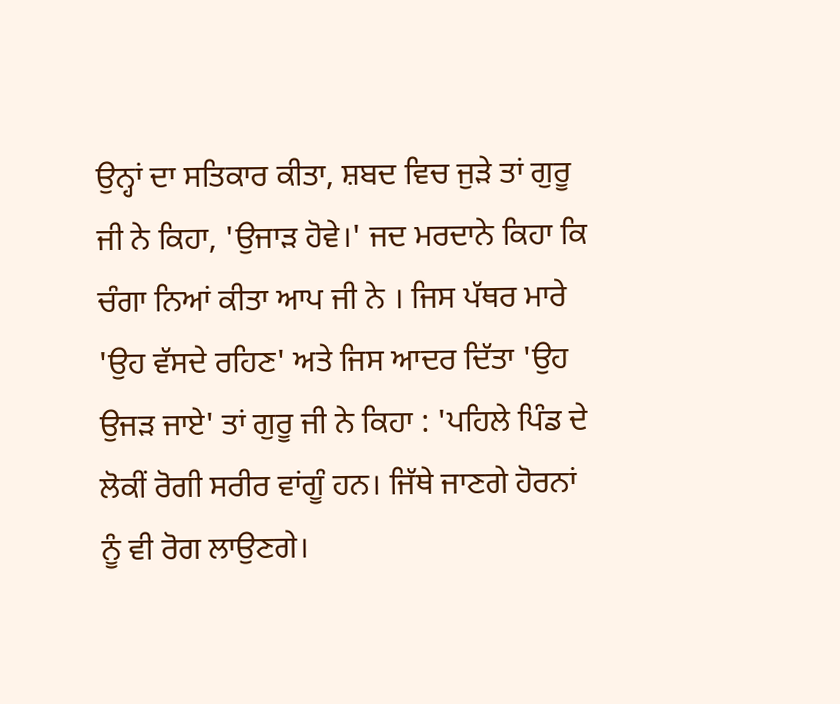ਉਨ੍ਹਾਂ ਦਾ ਸਤਿਕਾਰ ਕੀਤਾ, ਸ਼ਬਦ ਵਿਚ ਜੁੜੇ ਤਾਂ ਗੁਰੂ ਜੀ ਨੇ ਕਿਹਾ, 'ਉਜਾੜ ਹੋਵੇ।' ਜਦ ਮਰਦਾਨੇ ਕਿਹਾ ਕਿ ਚੰਗਾ ਨਿਆਂ ਕੀਤਾ ਆਪ ਜੀ ਨੇ । ਜਿਸ ਪੱਥਰ ਮਾਰੇ 'ਉਹ ਵੱਸਦੇ ਰਹਿਣ' ਅਤੇ ਜਿਸ ਆਦਰ ਦਿੱਤਾ 'ਉਹ ਉਜੜ ਜਾਏ' ਤਾਂ ਗੁਰੂ ਜੀ ਨੇ ਕਿਹਾ : 'ਪਹਿਲੇ ਪਿੰਡ ਦੇ ਲੋਕੀਂ ਰੋਗੀ ਸਰੀਰ ਵਾਂਗੂੰ ਹਨ। ਜਿੱਥੇ ਜਾਣਗੇ ਹੋਰਨਾਂ ਨੂੰ ਵੀ ਰੋਗ ਲਾਉਣਗੇ।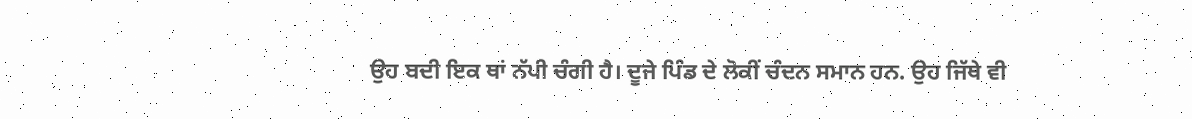ਉਹ ਬਦੀ ਇਕ ਥਾਂ ਨੱਪੀ ਚੰਗੀ ਹੈ। ਦੂਜੇ ਪਿੰਡ ਦੇ ਲੋਕੀਂ ਚੰਦਨ ਸਮਾਨ ਹਨ. ਉਹ ਜਿੱਥੇ ਵੀ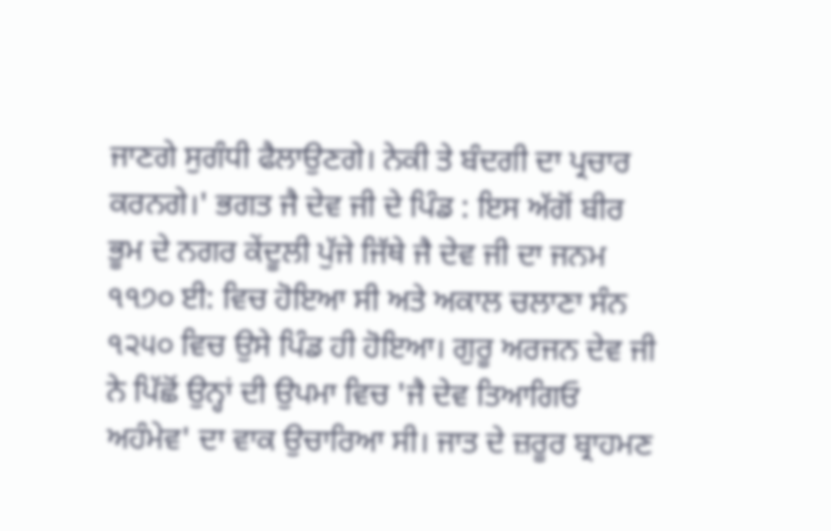ਜਾਣਗੇ ਸੁਗੰਧੀ ਫੈਲਾਉਣਗੇ। ਨੇਕੀ ਤੇ ਬੰਦਗੀ ਦਾ ਪ੍ਰਚਾਰ ਕਰਨਗੇ।' ਭਗਤ ਜੈ ਦੇਵ ਜੀ ਦੇ ਪਿੰਡ : ਇਸ ਅੱਗੋਂ ਬੀਰ ਭੂਮ ਦੇ ਨਗਰ ਕੇਂਦੂਲੀ ਪੁੱਜੇ ਜਿੱਥੇ ਜੈ ਦੇਵ ਜੀ ਦਾ ਜਨਮ ੧੧੭੦ ਈ: ਵਿਚ ਹੋਇਆ ਸੀ ਅਤੇ ਅਕਾਲ ਚਲਾਣਾ ਸੰਨ ੧੨੫੦ ਵਿਚ ਉਸੇ ਪਿੰਡ ਹੀ ਹੋਇਆ। ਗੁਰੂ ਅਰਜਨ ਦੇਵ ਜੀ ਨੇ ਪਿੱਛੋਂ ਉਨ੍ਹਾਂ ਦੀ ਉਪਮਾ ਵਿਚ 'ਜੈ ਦੇਵ ਤਿਆਗਿਓ ਅਹੰਮੇਵ' ਦਾ ਵਾਕ ਉਚਾਰਿਆ ਸੀ। ਜਾਤ ਦੇ ਜ਼ਰੂਰ ਬ੍ਰਾਹਮਣ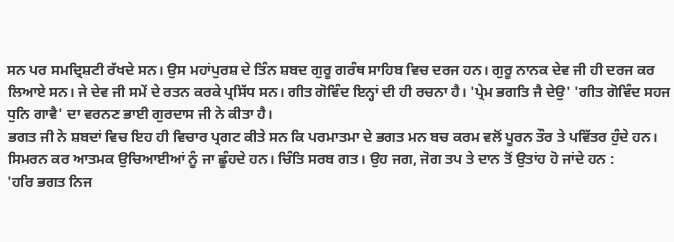ਸਨ ਪਰ ਸਮਦ੍ਰਿਸ਼ਟੀ ਰੱਖਦੇ ਸਨ। ਉਸ ਮਹਾਂਪੁਰਸ਼ ਦੇ ਤਿੰਨ ਸ਼ਬਦ ਗੁਰੂ ਗਰੰਥ ਸਾਹਿਬ ਵਿਚ ਦਰਜ ਹਨ। ਗੁਰੂ ਨਾਨਕ ਦੇਵ ਜੀ ਹੀ ਦਰਜ ਕਰ ਲਿਆਏ ਸਨ। ਜੇ ਦੇਵ ਜੀ ਸਮੇਂ ਦੇ ਰਤਨ ਕਰਕੇ ਪ੍ਰਸਿੱਧ ਸਨ। ਗੀਤ ਗੋਵਿੰਦ ਇਨ੍ਹਾਂ ਦੀ ਹੀ ਰਚਨਾ ਹੈ। 'ਪ੍ਰੇਮ ਭਗਤਿ ਜੈ ਦੇਉ' 'ਗੀਤ ਗੋਵਿੰਦ ਸਹਜ ਧੁਨਿ ਗਾਵੈ' ਦਾ ਵਰਨਣ ਭਾਈ ਗੁਰਦਾਸ ਜੀ ਨੇ ਕੀਤਾ ਹੈ।
ਭਗਤ ਜੀ ਨੇ ਸ਼ਬਦਾਂ ਵਿਚ ਇਹ ਹੀ ਵਿਚਾਰ ਪ੍ਰਗਟ ਕੀਤੇ ਸਨ ਕਿ ਪਰਮਾਤਮਾ ਦੇ ਭਗਤ ਮਨ ਬਚ ਕਰਮ ਵਲੋਂ ਪੂਰਨ ਤੌਰ ਤੇ ਪਵਿੱਤਰ ਹੁੰਦੇ ਹਨ। ਸਿਮਰਨ ਕਰ ਆਤਮਕ ਉਚਿਆਈਆਂ ਨੂੰ ਜਾ ਛੂੰਹਦੇ ਹਨ। ਚਿੰਤਿ ਸਰਬ ਗਤ। ਉਹ ਜਗ, ਜੋਗ ਤਪ ਤੇ ਦਾਨ ਤੋਂ ਉਤਾਂਹ ਹੋ ਜਾਂਦੇ ਹਨ :
'ਹਰਿ ਭਗਤ ਨਿਜ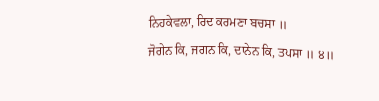ਨਿਹਕੇਵਲਾ, ਰਿਦ ਕਰਮਣਾ ਬਚਸਾ ॥
ਜੋਗੇਨ ਕਿ, ਜਗਨ ਕਿ, ਦਾਨੇਨ ਕਿ, ਤਪਸਾ ॥ ੪॥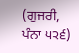(ਗੁਜਰੀ, ਪੰਨਾ ੫੨੬)